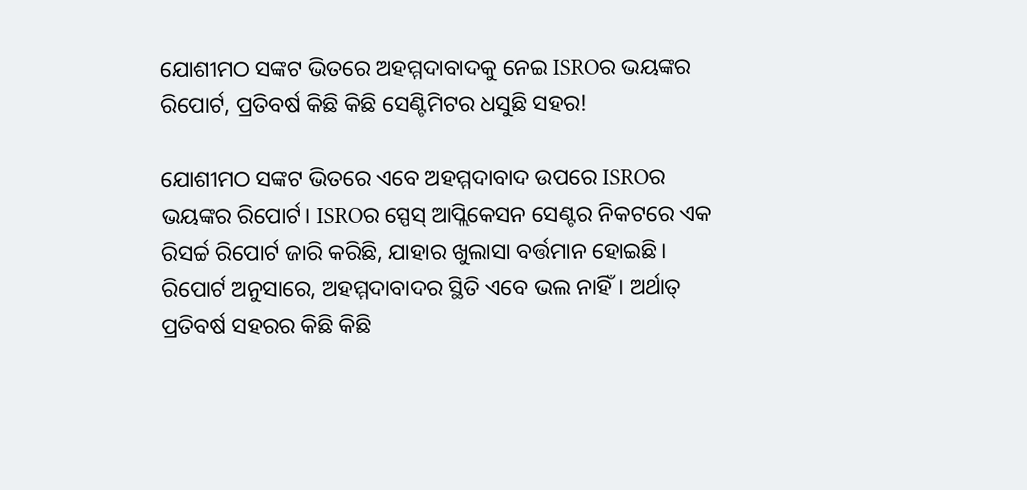ଯୋଶୀମଠ ସଙ୍କଟ ଭିତରେ ଅହମ୍ମଦାବାଦକୁ ନେଇ ISROର ଭୟଙ୍କର ରିପୋର୍ଟ, ପ୍ରତିବର୍ଷ କିଛି କିଛି ସେଣ୍ଟିମିଟର ଧସୁଛି ସହର!

ଯୋଶୀମଠ ସଙ୍କଟ ଭିତରେ ଏବେ ଅହମ୍ମଦାବାଦ ଉପରେ ISROର ଭୟଙ୍କର ରିପୋର୍ଟ। ISROର ସ୍ପେସ୍‌ ଆପ୍ଲିକେସନ ସେଣ୍ଟର ନିକଟରେ ଏକ ରିସର୍ଚ୍ଚ ରିପୋର୍ଟ ଜାରି କରିଛି, ଯାହାର ଖୁଲାସା ବର୍ତ୍ତମାନ ହୋଇଛି। ରିପୋର୍ଟ ଅନୁସାରେ, ଅହମ୍ମଦାବାଦର ସ୍ଥିତି ଏବେ ଭଲ ନାହିଁ। ଅର୍ଥାତ୍‌ ପ୍ରତିବର୍ଷ ସହରର କିଛି କିଛି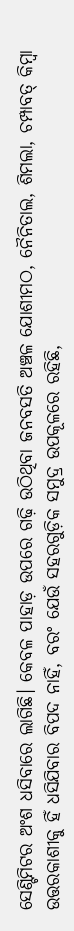ସେଣ୍ଟିମିଟର ଅଂଶ ଧସିବାରେ ଲାଗିଛି। କେବଳ ପାହାଡ଼ ଉପରେ ଗଢ଼ି ଉଠିଥିବା ଜନବସତି ଅଞ୍ଚଳ ଯୋଶୀମଠ, ନୈନିତାଲ, ଶିମଲା, ଚମ୍ପାବତ୍‌ କିମ୍ବା ଉତ୍ତରକାଶୀକୁ ହିଁ ଧସିଯିବାର ବିପଦ ନାହିଁ, ବରଂ ଯେଉଁ ସହରଗୁଡ଼ିକ ସମୁଦ୍ର ଉପକୂଳରେ ରହିଛି,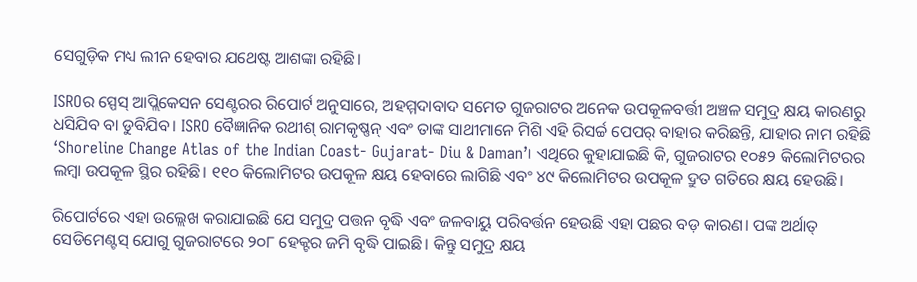ସେଗୁଡ଼ିକ ମଧ୍ୟ ଲୀନ ହେବାର ଯଥେଷ୍ଟ ଆଶଙ୍କା ରହିଛି।

ISROର ସ୍ପେସ୍‌ ଆପ୍ଲିକେସନ ସେଣ୍ଟରର ରିପୋର୍ଟ ଅନୁସାରେ, ଅହମ୍ମଦାବାଦ ସମେତ ଗୁଜରାଟର ଅନେକ ଉପକୂଳବର୍ତ୍ତୀ ଅଞ୍ଚଳ ସମୁଦ୍ର କ୍ଷୟ କାରଣରୁ ଧସିଯିବ ବା ଡୁବିଯିବ। ISRO ବୈଜ୍ଞାନିକ ରଥୀଶ୍‌ ରାମକୃଷ୍ଣନ୍‌ ଏବଂ ତାଙ୍କ ସାଥୀମାନେ ମିଶି ଏହି ରିସର୍ଚ୍ଚ ପେପର୍‌ ବାହାର କରିଛନ୍ତି, ଯାହାର ନାମ ରହିଛି ‘Shoreline Change Atlas of the Indian Coast- Gujarat- Diu & Daman’। ଏଥିରେ କୁହାଯାଇଛି କି, ଗୁଜରାଟର ୧୦୫୨ କିଲୋମିଟରର ଲମ୍ବା ଉପକୂଳ ସ୍ଥିର ରହିଛି। ୧୧୦ କିଲୋମିଟର ଉପକୂଳ କ୍ଷୟ ହେବାରେ ଲାଗିଛି ଏବଂ ୪୯ କିଲୋମିଟର ଉପକୂଳ ଦ୍ରୁତ ଗତିରେ କ୍ଷୟ ହେଉଛି।

ରିପୋର୍ଟରେ ଏହା ଉଲ୍ଲେଖ କରାଯାଇଛି ଯେ ସମୁଦ୍ର ପତ୍ତନ ବୃଦ୍ଧି ଏବଂ ଜଳବାୟୁ ପରିବର୍ତ୍ତନ ହେଉଛି ଏହା ପଛର ବଡ଼ କାରଣ। ପଙ୍କ ଅର୍ଥାତ୍‌ ସେଡିମେଣ୍ଟସ୍‌ ଯୋଗୁ ଗୁଜରାଟରେ ୨୦୮ ହେକ୍ଟର ଜମି ବୃଦ୍ଧି ପାଇଛି। କିନ୍ତୁ ସମୁଦ୍ର କ୍ଷୟ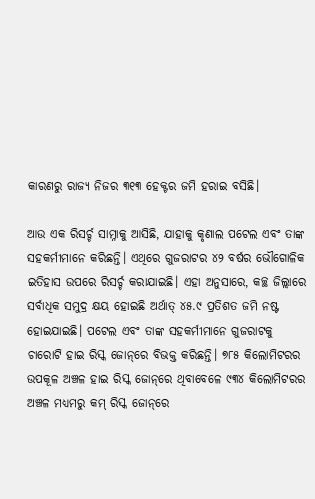କାରଣରୁ ରାଜ୍ୟ ନିଜର ୩୧୩ ହେକ୍ଟର ଜମି ହରାଇ ବସିଛି।

ଆଉ ଏକ ରିସର୍ଚ୍ଚ ସାମ୍ନାକୁ ଆସିଛି, ଯାହାକୁ କୃଣାଲ ପଟେଲ ଏବଂ ତାଙ୍କ ସହକର୍ମୀମାନେ କରିଛନ୍ତି। ଏଥିରେ ଗୁଜରାଟର ୪୨ ବର୍ଷର ଭୌଗୋଳିକ ଇତିହାସ ଉପରେ ରିସର୍ଚ୍ଚ କରାଯାଇଛି। ଏହା ଅନୁସାରେ, କଚ୍ଛ ଜିଲ୍ଲାରେ ସର୍ବାଧିକ ସମୁଦ୍ର କ୍ଷୟ ହୋଇଛି ଅର୍ଥାତ୍ ୪୫.୯ ପ୍ରତିଶତ ଜମି ନଷ୍ଟ ହୋଇଯାଇଛି। ପଟେଲ ଏବଂ ତାଙ୍କ ସହକର୍ମୀମାନେ ଗୁଜରାଟକୁ ଚାରୋଟି ହାଇ ରିସ୍କ ଜୋନ୍‌ରେ ବିଭକ୍ତ କରିଛନ୍ତି। ୭୮୫ କିଲୋମିଟରର ଉପକୂଳ ଅଞ୍ଚଳ ହାଇ ରିସ୍କ ଜୋନ୍‌ରେ ଥିବାବେଳେ ୯୩୪ କିଲୋମିଟରର ଅଞ୍ଚଳ ମଧ୍ୟମରୁ କମ୍‌ ରିସ୍କ ଜୋନ୍‌ରେ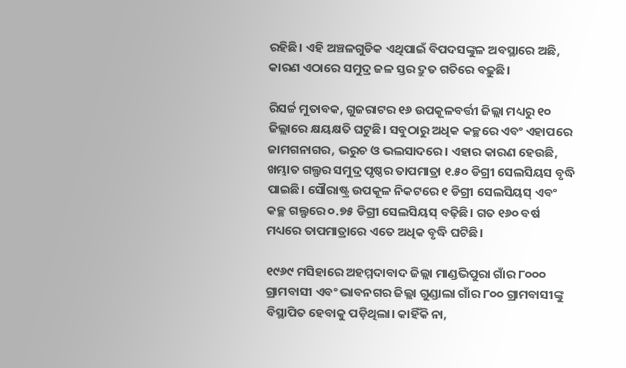ରହିଛି। ଏହି ଅଞ୍ଚଳଗୁଡିକ ଏଥିପାଇଁ ବିପଦସଙ୍କୁଳ ଅବସ୍ଥାରେ ଅଛି, କାରଣ ଏଠାରେ ସମୁଦ୍ର ଜଳ ସ୍ତର ଦ୍ରୁତ ଗତିରେ ବଢ଼ୁଛି।

ରିସର୍ଚ୍ଚ ମୁତାବକ, ଗୁଜରାଟର ୧୬ ଉପକୂଳବର୍ତ୍ତୀ ଜିଲ୍ଲା ମଧ୍ୟରୁ ୧୦ ଜିଲ୍ଲାରେ କ୍ଷୟକ୍ଷତି ଘଟୁଛି। ସବୁଠାରୁ ଅଧିକ କଚ୍ଛରେ ଏବଂ ଏହାପରେ ଜାମଗନାଗର, ଭରୁଚ ଓ ଭଲସାଦରେ। ଏହାର କାରଣ ହେଉଛି, ଖମ୍ଭାତ ଗଲ୍ଫର ସମୁଦ୍ର ପୃଷ୍ଠର ତାପମାତ୍ରା ୧.୫୦ ଡିଗ୍ରୀ ସେଲସିୟସ ବୃଦ୍ଧି ପାଇଛି। ସୌରାଷ୍ଟ୍ର ଉପକୂଳ ନିକଟରେ ୧ ଡିଗ୍ରୀ ସେଲସିୟସ୍ ଏବଂ କଚ୍ଛ ଗଲ୍ଫରେ ୦.୭୫ ଡିଗ୍ରୀ ସେଲସିୟସ୍ ବଢ଼ିଛି। ଗତ ୧୬୦ ବର୍ଷ ମଧ୍ୟରେ ତାପମାତ୍ରାରେ ଏତେ ଅଧିକ ବୃଦ୍ଧି ଘଟିଛି।

୧୯୬୯ ମସିହାରେ ଅହମ୍ମଦାବାଦ ଜିଲ୍ଲା ମାଣ୍ଡଭିପୁରା ଗାଁର ୮୦୦୦ ଗ୍ରାମବାସୀ ଏବଂ ଭାବନଗର ଜିଲ୍ଲା ଗୁଣ୍ଡାଲା ଗାଁର ୮୦୦ ଗ୍ରାମବାସୀଙ୍କୁ ବିସ୍ଥାପିତ ହେବାକୁ ପଡ଼ିଥିଲା। କାହିଁକି ନା,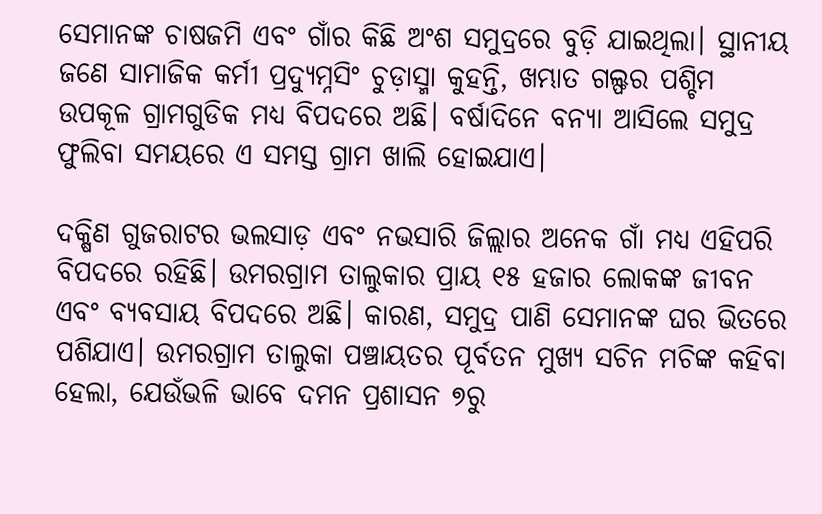ସେମାନଙ୍କ ଚାଷଜମି ଏବଂ ଗାଁର କିଛି ଅଂଶ ସମୁଦ୍ରରେ ବୁଡ଼ି ଯାଇଥିଲା। ସ୍ଥାନୀୟ ଜଣେ ସାମାଜିକ କର୍ମୀ ପ୍ରଦ୍ୟୁମ୍ନସିଂ ଚୁଡ଼ାସ୍ମା କୁହନ୍ତି, ଖମ୍ଭାତ ଗଲ୍ଫର ପଶ୍ଚିମ ଉପକୂଳ ଗ୍ରାମଗୁଡିକ ମଧ୍ୟ ବିପଦରେ ଅଛି। ବର୍ଷାଦିନେ ବନ୍ୟା ଆସିଲେ ସମୁଦ୍ର ଫୁଲିବା ସମୟରେ ଏ ସମସ୍ତ ଗ୍ରାମ ଖାଲି ହୋଇଯାଏ।

ଦକ୍ଷିଣ ଗୁଜରାଟର ଭଲସାଡ଼ ଏବଂ ନଭସାରି ଜିଲ୍ଲାର ଅନେକ ଗାଁ ମଧ୍ୟ ଏହିପରି ବିପଦରେ ରହିଛି। ଉମରଗ୍ରାମ ତାଲୁକାର ପ୍ରାୟ ୧୫ ହଜାର ଲୋକଙ୍କ ଜୀବନ ଏବଂ ବ୍ୟବସାୟ ବିପଦରେ ଅଛି। କାରଣ, ସମୁଦ୍ର ପାଣି ସେମାନଙ୍କ ଘର ଭିତରେ ପଶିଯାଏ। ଉମରଗ୍ରାମ ତାଲୁକା ପଞ୍ଚାୟତର ପୂର୍ବତନ ମୁଖ୍ୟ ସଚିନ ମଚିଙ୍କ କହିବା ହେଲା, ଯେଉଁଭଳି ଭାବେ ଦମନ ପ୍ରଶାସନ ୭ରୁ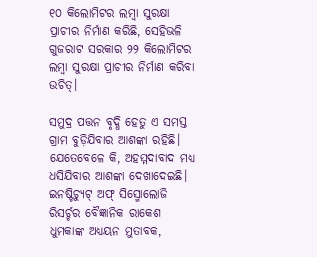୧୦ କିଲୋମିଟର ଲମ୍ବା ସୁରକ୍ଷା ପ୍ରାଚୀର ନିର୍ମାଣ କରିଛି, ସେହିଭଳି ଗୁଜରାଟ ସରକାର ୨୨ କିଲୋମିଟର ଲମ୍ବା ସୁରକ୍ଷା ପ୍ରାଚୀର ନିର୍ମାଣ କରିବା ଉଚିତ୍।

ସମୁଦ୍ର ପତ୍ତନ ବୃଦ୍ଧି ହେତୁ ଏ ସମସ୍ତ ଗ୍ରାମ ବୁଡ଼ିଯିବାର ଆଶଙ୍କା ରହିଛି। ଯେତେବେଳେ କି, ଅହମ୍ମଦାବାଦ ମଧ୍ୟ ଧସିଯିବାର ଆଶଙ୍କା ଦେଖାଦେଇଛି। ଇନଷ୍ଟିଚ୍ୟୁଟ୍ ଅଫ୍ ସିସ୍ମୋଲୋଜି ରିସର୍ଚ୍ଚର ବୈଜ୍ଞାନିକ ରାକେଶ ଧୁମକାଙ୍କ ଅଧ୍ୟୟନ ମୁତାବକ,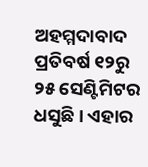ଅହମ୍ମଦାବାଦ ପ୍ରତିବର୍ଷ ୧୨ରୁ ୨୫ ସେଣ୍ଟିମିଟର ଧସୁଛି। ଏହାର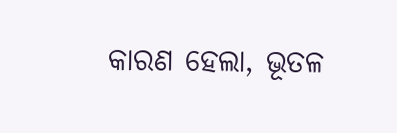କାରଣ ହେଲା, ଭୂତଳ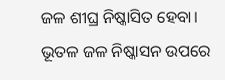ଜଳ ଶୀଘ୍ର ନିଷ୍କାସିତ ହେବା। ଭୂତଳ ଜଳ ନିଷ୍କାସନ ଉପରେ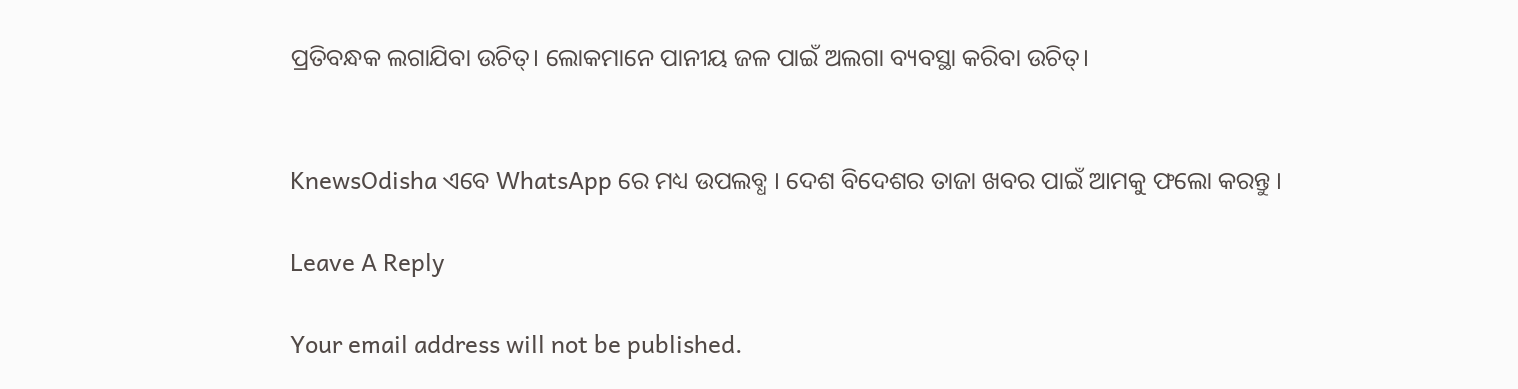ପ୍ରତିବନ୍ଧକ ଲଗାଯିବା ଉଚିତ୍। ଲୋକମାନେ ପାନୀୟ ଜଳ ପାଇଁ ଅଲଗା ବ୍ୟବସ୍ଥା କରିବା ଉଚିତ୍।


KnewsOdisha ଏବେ WhatsApp ରେ ମଧ୍ୟ ଉପଲବ୍ଧ । ଦେଶ ବିଦେଶର ତାଜା ଖବର ପାଇଁ ଆମକୁ ଫଲୋ କରନ୍ତୁ ।

Leave A Reply

Your email address will not be published.